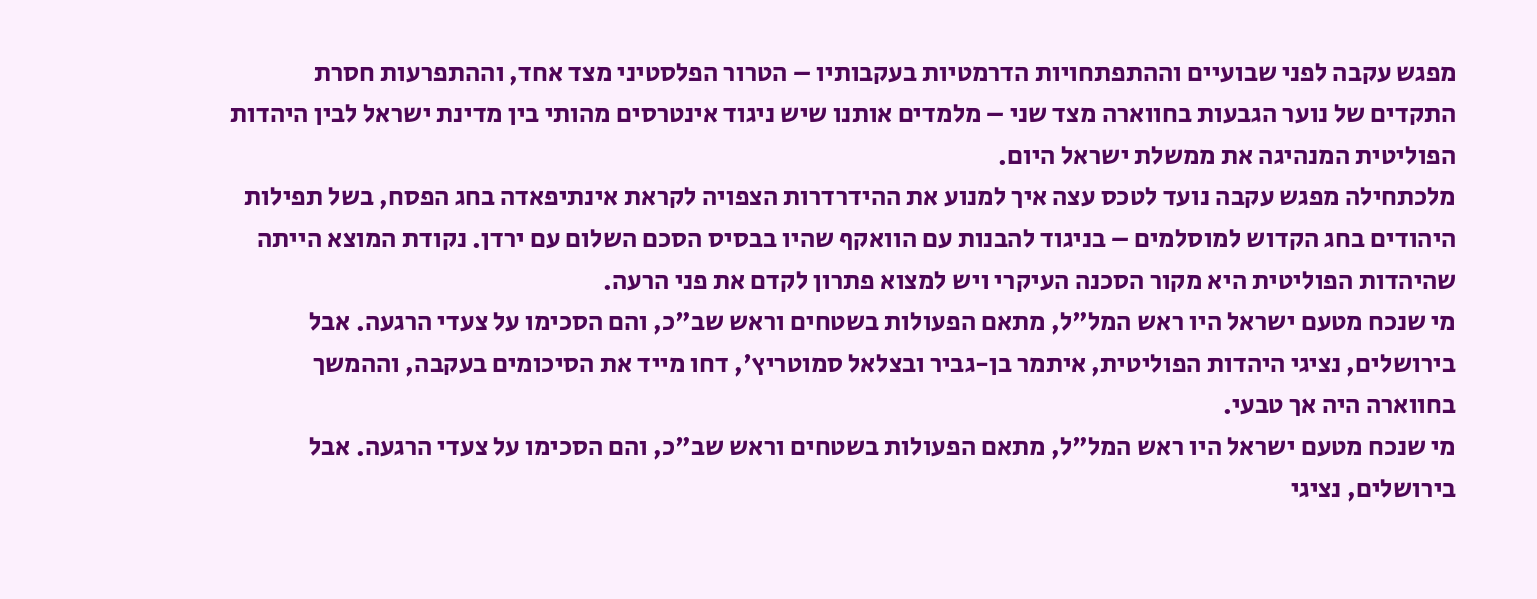מפגש עקבה לפני שבועיים וההתפתחויות הדרמטיות בעקבותיו – הטרור הפלסטיני מצד אחד, וההתפרעות חסרת התקדים של נוער הגבעות בחווארה מצד שני – מלמדים אותנו שיש ניגוד אינטרסים מהותי בין מדינת ישראל לבין היהדות הפוליטית המנהיגה את ממשלת ישראל היום.
מלכתחילה מפגש עקבה נועד לטכס עצה איך למנוע את ההידרדרות הצפויה לקראת אינתיפאדה בחג הפסח, בשל תפילות היהודים בחג הקדוש למוסלמים – בניגוד להבנות עם הוואקף שהיו בבסיס הסכם השלום עם ירדן. נקודת המוצא הייתה שהיהדות הפוליטית היא מקור הסכנה העיקרי ויש למצוא פתרון לקדם את פני הרעה.
מי שנכח מטעם ישראל היו ראש המל"ל, מתאם הפעולות בשטחים וראש שב"כ, והם הסכימו על צעדי הרגעה. אבל בירושלים, נציגי היהדות הפוליטית, איתמר בן-גביר ובצלאל סמוטריץ', דחו מייד את הסיכומים בעקבה, וההמשך בחווארה היה אך טבעי.
מי שנכח מטעם ישראל היו ראש המל"ל, מתאם הפעולות בשטחים וראש שב"כ, והם הסכימו על צעדי הרגעה. אבל בירושלים, נציגי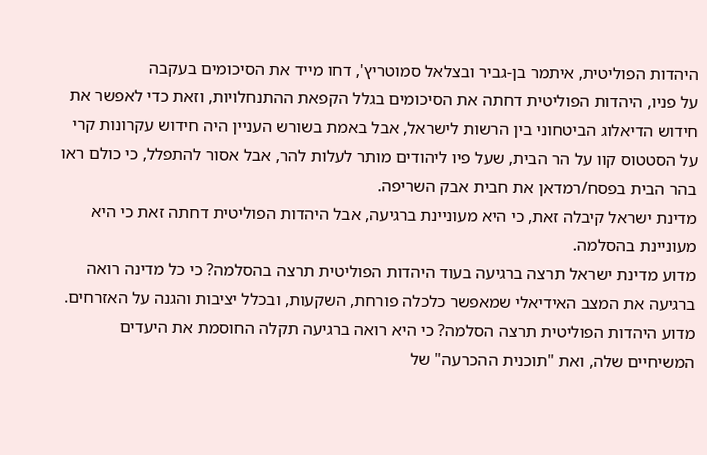היהדות הפוליטית, איתמר בן-גביר ובצלאל סמוטריץ', דחו מייד את הסיכומים בעקבה
על פניו, היהדות הפוליטית דחתה את הסיכומים בגלל הקפאת ההתנחלויות, וזאת כדי לאפשר את חידוש הדיאלוג הביטחוני בין הרשות לישראל, אבל באמת בשורש העניין היה חידוש עקרונות קרי על הסטטוס קוו על הר הבית, שעל פיו ליהודים מותר לעלות להר, אבל אסור להתפלל, כי כולם ראו בהר הבית בפסח/רמדאן את חבית אבק השריפה.
מדינת ישראל קיבלה זאת, כי היא מעוניינת ברגיעה, אבל היהדות הפוליטית דחתה זאת כי היא מעוניינת בהסלמה.
מדוע מדינת ישראל תרצה ברגיעה בעוד היהדות הפוליטית תרצה בהסלמה? כי כל מדינה רואה ברגיעה את המצב האידיאלי שמאפשר כלכלה פורחת, השקעות, ובכלל יציבות והגנה על האזרחים.
מדוע היהדות הפוליטית תרצה הסלמה? כי היא רואה ברגיעה תקלה החוסמת את היעדים המשיחיים שלה, ואת "תוכנית ההכרעה" של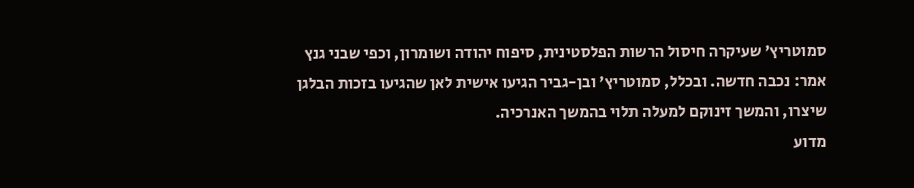סמוטריץ' שעיקרה חיסול הרשות הפלסטינית, סיפוח יהודה ושומרון, וכפי שבני גנץ אמר: נכבה חדשה. ובכלל, סמוטריץ' ובן-גביר הגיעו אישית לאן שהגיעו בזכות הבלגן שיצרו, והמשך זינוקם למעלה תלוי בהמשך האנרכיה.
מדוע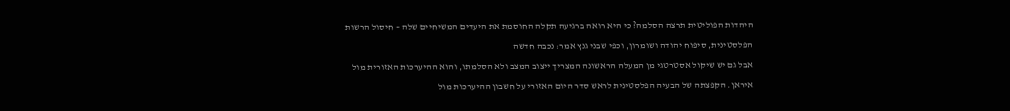היהדות הפוליטית תרצה הסלמה? כי היא רואה ברגיעה תקלה החוסמת את היעדים המשיחיים שלה – חיסול הרשות הפלסטינית, סיפוח יהודה ושומרון, וכפי שבני גנץ אמר: נכבה חדשה
אבל גם יש שיקול אסטרטגי מן המעלה הראשונה המצריך ייצוב המצב ולא הסלמתו, והוא ההיערכות האזורית מול איראן. הקפצתה של הבעיה הפלסטינית לראש סדר היום האזורי על חשבון ההיערכות מול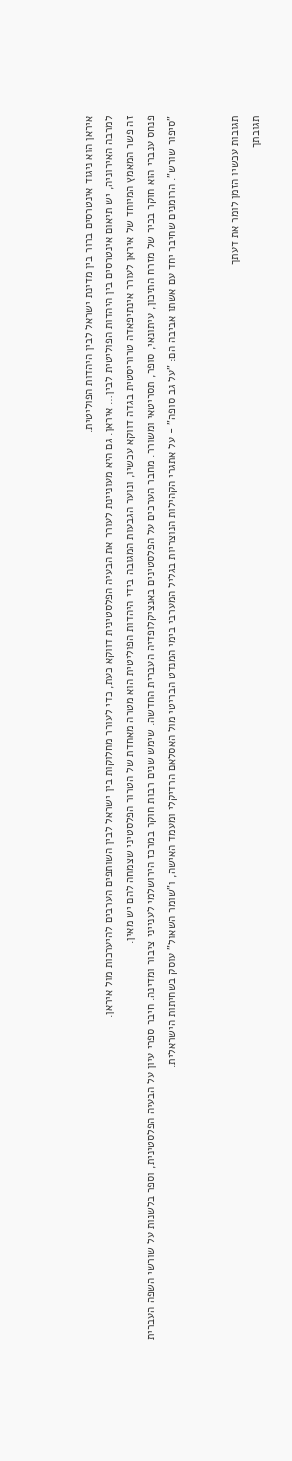איראן הוא ניגוד אינטרסים ברור בין מדינת ישראל לבין היהדות הפוליטית.
למרבה האירוניה, יש תיאום אינטרסים בין היהדות הפוליטית לבין… איראן. גם היא מעוניינת לעורר את הבעיה הפלסטינית דווקא כעת, כדי לעורר מחלוקות בין ישראל לבין השותפים הערבים להיערכות מול איראן.
זה פשר המאמץ המיוחד של איראן לעורר אינתיפאדה טרוריסטית בגדה דווקא עכשיו, ונוער הגבעות המגובה בידי היהדות הפוליטית הוא מטרה מאחדת של הטרור הפלסטיני שצמחה להם יש מאין.
פנחס ענברי הוא חוקר בכיר של מזרח התיכון, עיתונאי, סופר, תסריטאי ומשורר. מחבר הערכים על הפלסטינים באנציקלופדיה העברית החדשה. שימש שנים רבות חוקר במרכז הירושלמי לענייני ציבור ומדינה. חיבר ספרי עיון על הבעיה הפלסטינית, וספר בלשנות על שורשי השפה העברית "סיפור שורש". הרומנים שחיבר יחד עם אשתו אביבה הם: "על גב סופה" - על אתגרי הקהילות הנוצריות בגליל המערבי בימי המנדט הבריטי מול האסלאם הרדיקלי ומעמד האישה, ו"שומר השאול" עוסק בשחיתות הישראלית.


תגובות עכשיו הזמן לומר את דעתך
תגובתך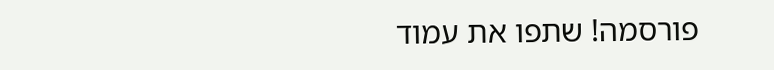פורסמה! שתפו את עמוד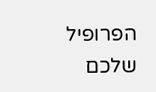הפרופיל שלכם